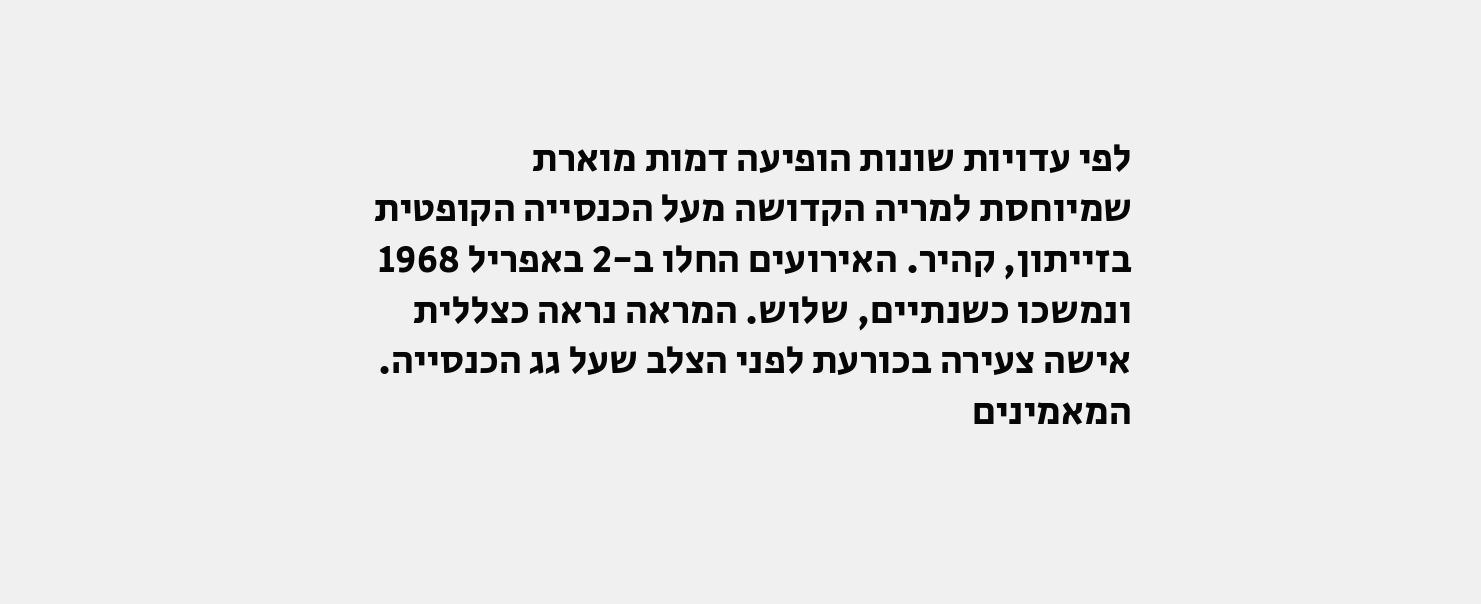לפי עדויות שונות הופיעה דמות מוארת שמיוחסת למריה הקדושה מעל הכנסייה הקופטית בזייתון, קהיר. האירועים החלו ב-2 באפריל 1968 ונמשכו כשנתיים, שלוש. המראה נראה כצללית אישה צעירה בכורעת לפני הצלב שעל גג הכנסייה. המאמינים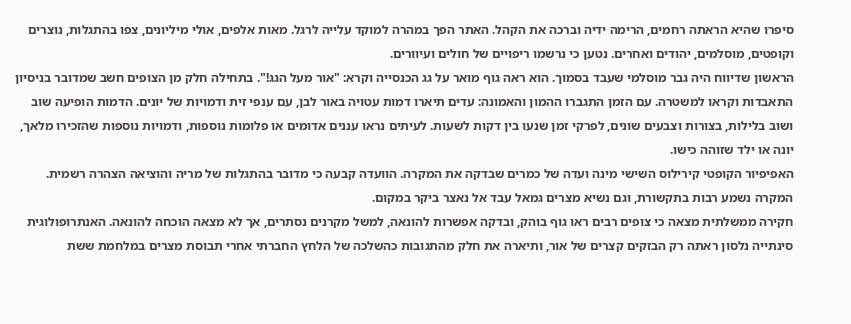סיפרו שהיא הראתה רחמים, הרימה ידיה וברכה את הקהל. האתר הפך במהרה למוקד עלייה לרגל. מאות אלפים, אולי מיליונים, צפו בהתגלות, נוצרים וקופטים, מוסלמים, יהודים ואחרים. נטען כי נרשמו ריפויים של חולים ועיוורים.
הראשון שדיווח היה גבר מוסלמי שעבד בסמוך. הוא ראה גוף מואר על גג הכנסייה וקרא: "אור מעל הגג!". בתחילה חלק מן הצופים חשב שמדובר בניסיון התאבדות וקראו למשטרה. עם הזמן התגברו ההמון והאמונה: עדים תיארו דמות עטויה באור לבן, עם ענפי זית ודמויות של יונים. הדמות הופיעה שוב ושוב בלילות, בצורות וצבעים שונים, לפרקי זמן שנעו בין דקות לשעות. לעיתים נראו עננים אדומים או פלומות נוספות, ודמויות נוספות שהזכירו מלאך, יונה או ילד שזוהה כישו.
האפיפיור הקופטי קירילוס השישי מינה ועדה של כמרים שבדקה את המקרה. הוועדה קבעה כי מדובר בהתגלות של מריה והוציאה הצהרה רשמית. המקרה נשמע רבות בתקשורת, וגם נשיא מצרים גמאל עבד אל נאצר ביקר במקום.
חקירה ממשלתית מצאה כי צופים רבים ראו גוף בוהק, ובדקה אפשרות להונאה, למשל מקרנים נסתרים, אך לא מצאה הוכחה להונאה. האנתרופולוגית סינתייה נלסון ראתה רק הבזקים קצרים של אור, ותיארה את חלק מהתגובות כהשלכה של הלחץ החברתי אחרי תבוסת מצרים במלחמת ששת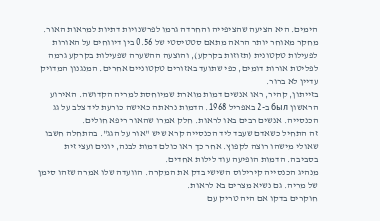הימים. היא הציעה שהציפייה והחרדה גרמו לפרשנויות דתיות למראות האור. מחקר מאוחר יותר הראה מתאם סטטיסטי של 0.56 בין דיווחים על האורות לפעילות טקטונית (תזוזות בקרקע), והוצעה ההשערה שפעילות בקרקע גרמה לפליטת אורות דומים, כפי שתועד באזורים טקטוניים אחרים. המנגנון המדויק עדיין לא ברור.
בזייתון, קהיר, ראו אנשים דמות מוארת שמיוחסת למריה הקדושה. האירוע הראשון был ב-2 באפריל 1968. הדמות נראתה כאישה כורעת ליד צלב על גג הכנסייה. אנשים רבים באו לראות. חלק אמרו שהאור ריפא חולים.
זה התחיל כשאדם שעבד ליד הכנסייה קרא שיש "אור על הגג". בהתחלה חשבו שאולי מישהו רוצה לקפוץ. אחר כך ראו כולם דמות לבנה, יונים ועצי זית בסביבה. הדמות הופיעה עוד לילות אחדים.
מנהיג הכנסייה קירילוס השישי בדק את המקרה. הוועדה שלו אמרה שזהו סימן של מריה. גם נשיא מצרים בא לראות.
חוקרים בדקו אם היה טריק עם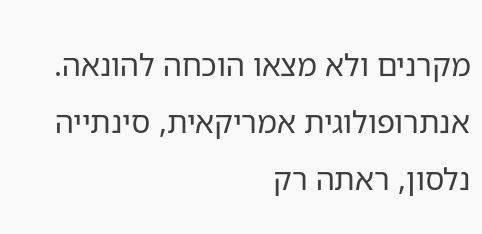מקרנים ולא מצאו הוכחה להונאה. אנתרופולוגית אמריקאית, סינתייה נלסון, ראתה רק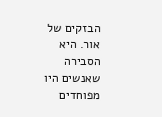הבזקים של אור. היא הסבירה שאנשים היו מפוחדים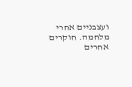ועצבניים אחרי מלחמה. חוקרים אחרים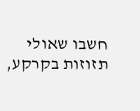חשבו שאולי תזוזות בקרקע,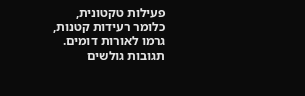פעילות טקטונית, כלומר רעידות קטנות, גרמו לאורות דומים.
תגובות גולשים